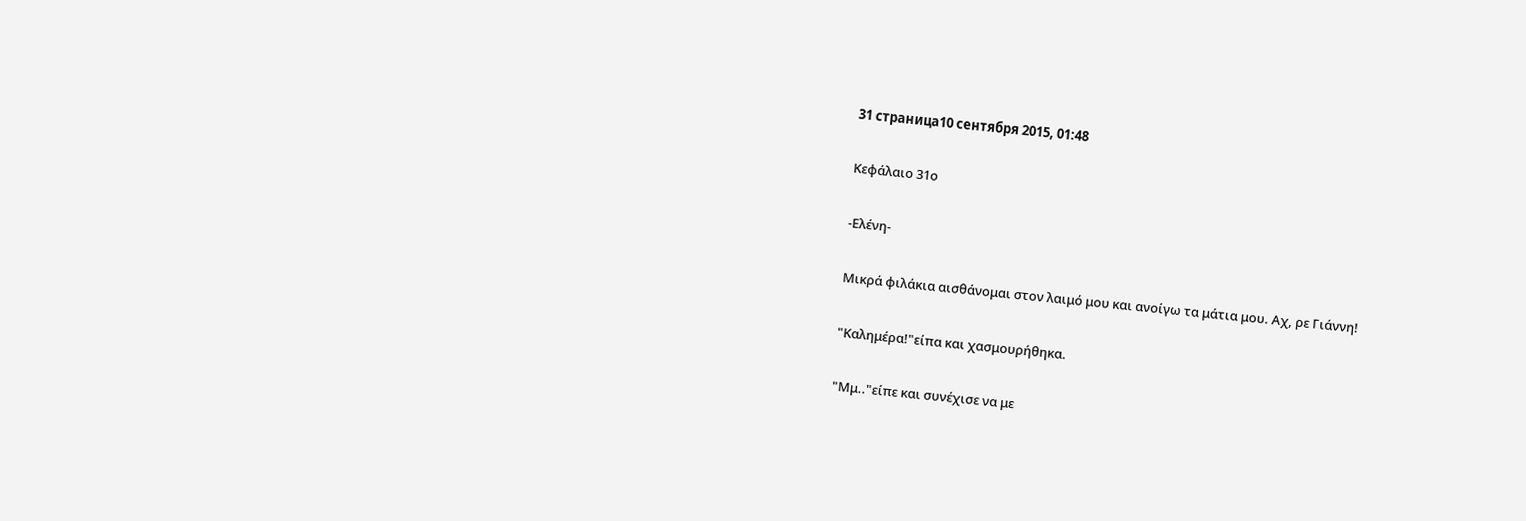31 страница10 сентября 2015, 01:48

Κεφάλαιο 31ο

-Ελένη-

Μικρά φιλάκια αισθάνομαι στον λαιμό μου και ανοίγω τα μάτια μου. Αχ, ρε Γιάννη!

"Καλημέρα!"είπα και χασμουρήθηκα.

"Μμ.."είπε και συνέχισε να με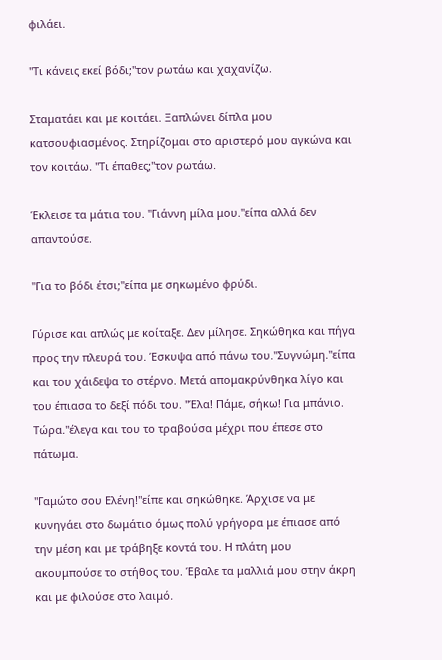φιλάει.

"Τι κάνεις εκεί βόδι;"τον ρωτάω και χαχανίζω.

Σταματάει και με κοιτάει. Ξαπλώνει δίπλα μου κατσουφιασμένος. Στηρίζομαι στο αριστερό μου αγκώνα και τον κοιτάω. "Τι έπαθες;"τον ρωτάω.

Έκλεισε τα μάτια του. "Γιάννη μίλα μου."είπα αλλά δεν απαντούσε.

"Για το βόδι έτσι;"είπα με σηκωμένο φρύδι.

Γύρισε και απλώς με κοίταξε. Δεν μίλησε. Σηκώθηκα και πήγα προς την πλευρά του. Έσκυψα από πάνω του."Συγνώμη."είπα και του χάιδεψα το στέρνο. Μετά απομακρύνθηκα λίγο και του έπιασα το δεξί πόδι του. "Έλα! Πάμε, σήκω! Για μπάνιο. Τώρα."έλεγα και του το τραβούσα μέχρι που έπεσε στο πάτωμα.

"Γαμώτο σου Ελένη!"είπε και σηκώθηκε. Άρχισε να με κυνηγάει στο δωμάτιο όμως πολύ γρήγορα με έπιασε από την μέση και με τράβηξε κοντά του. Η πλάτη μου ακουμπούσε το στήθος του. Έβαλε τα μαλλιά μου στην άκρη και με φιλούσε στο λαιμό.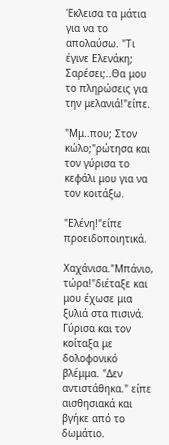Έκλεισα τα μάτια για να το απολαύσω. "Τι έγινε Ελενάκη; Σαρέσει;..Θα μου το πληρώσεις για την μελανιά!"είπε.

"Μμ..που; Στον κώλο;"ρώτησα και τον γύρισα το κεφάλι μου για να τον κοιτάξω.

"Ελένη!"είπε προειδοποιητικά.

Χαχάνισα."Μπάνιο, τώρα!"διέταξε και μου έχωσε μια ξυλιά στα πισινά. Γύρισα και τον κοίταξα με δολοφονικό βλέμμα. "Δεν αντιστάθηκα." είπε αισθησιακά και βγήκε από το δωμάτιο.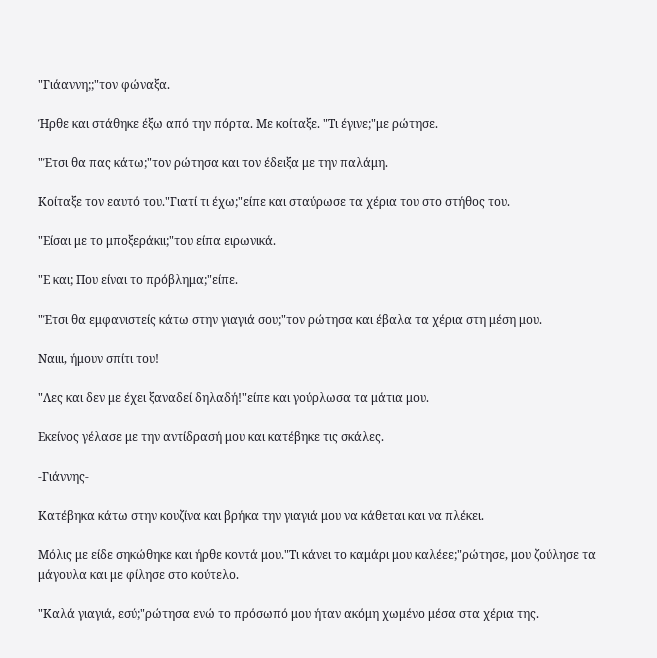"Γιάαννη;;"τον φώναξα.

Ήρθε και στάθηκε έξω από την πόρτα. Με κοίταξε. "Τι έγινε;"με ρώτησε.

"Έτσι θα πας κάτω;"τον ρώτησα και τον έδειξα με την παλάμη.

Κοίταξε τον εαυτό του."Γιατί τι έχω;"είπε και σταύρωσε τα χέρια του στο στήθος του.

"Είσαι με το μποξεράκιι;"του είπα ειρωνικά.

"Ε και; Που είναι το πρόβλημα;"είπε.

"Έτσι θα εμφανιστείς κάτω στην γιαγιά σου;"τον ρώτησα και έβαλα τα χέρια στη μέση μου.

Ναιιι, ήμουν σπίτι του!

"Λες και δεν με έχει ξαναδεί δηλαδή!"είπε και γούρλωσα τα μάτια μου.

Εκείνος γέλασε με την αντίδρασή μου και κατέβηκε τις σκάλες.

-Γιάννης-

Κατέβηκα κάτω στην κουζίνα και βρήκα την γιαγιά μου να κάθεται και να πλέκει.

Μόλις με είδε σηκώθηκε και ήρθε κοντά μου."Τι κάνει το καμάρι μου καλέεε;"ρώτησε, μου ζούλησε τα μάγουλα και με φίλησε στο κούτελο.

"Καλά γιαγιά, εσύ;"ρώτησα ενώ το πρόσωπό μου ήταν ακόμη χωμένο μέσα στα χέρια της.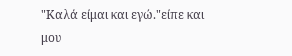"Καλά είμαι και εγώ."είπε και μου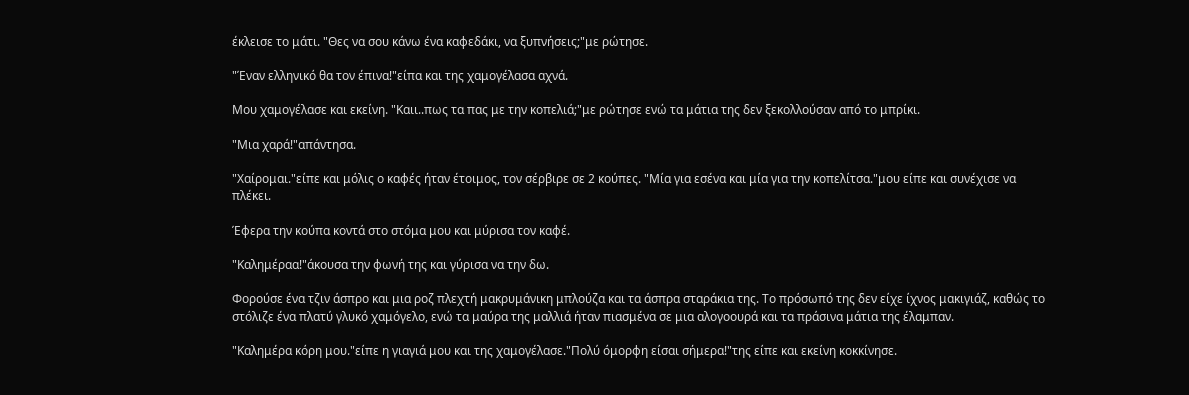έκλεισε το μάτι. "Θες να σου κάνω ένα καφεδάκι, να ξυπνήσεις;"με ρώτησε.

"Έναν ελληνικό θα τον έπινα!"είπα και της χαμογέλασα αχνά.

Μου χαμογέλασε και εκείνη. "Καιι..πως τα πας με την κοπελιά;"με ρώτησε ενώ τα μάτια της δεν ξεκολλούσαν από το μπρίκι.

"Μια χαρά!"απάντησα.

"Χαίρομαι."είπε και μόλις ο καφές ήταν έτοιμος, τον σέρβιρε σε 2 κούπες. "Μία για εσένα και μία για την κοπελίτσα."μου είπε και συνέχισε να πλέκει.

Έφερα την κούπα κοντά στο στόμα μου και μύρισα τον καφέ.

"Καλημέραα!"άκουσα την φωνή της και γύρισα να την δω.

Φορούσε ένα τζιν άσπρο και μια ροζ πλεχτή μακρυμάνικη μπλούζα και τα άσπρα σταράκια της. Το πρόσωπό της δεν είχε ίχνος μακιγιάζ, καθώς το στόλιζε ένα πλατύ γλυκό χαμόγελο, ενώ τα μαύρα της μαλλιά ήταν πιασμένα σε μια αλογοουρά και τα πράσινα μάτια της έλαμπαν.

"Καλημέρα κόρη μου."είπε η γιαγιά μου και της χαμογέλασε."Πολύ όμορφη είσαι σήμερα!"της είπε και εκείνη κοκκίνησε.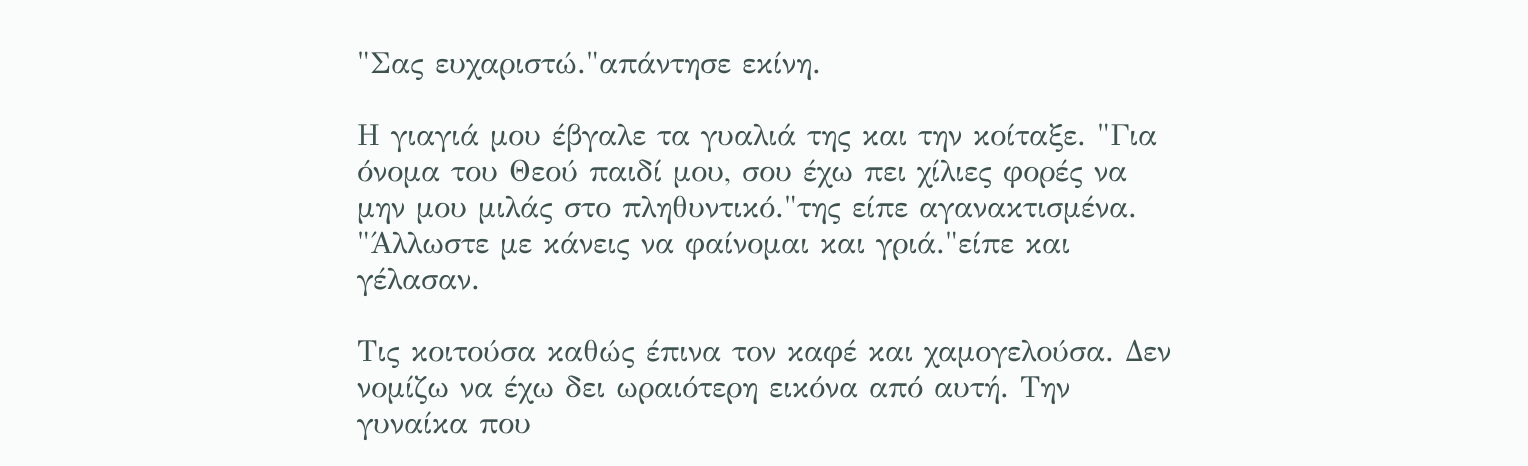"Σας ευχαριστώ."απάντησε εκίνη.

Η γιαγιά μου έβγαλε τα γυαλιά της και την κοίταξε. "Για όνομα του Θεού παιδί μου, σου έχω πει χίλιες φορές να μην μου μιλάς στο πληθυντικό."της είπε αγανακτισμένα. "Άλλωστε με κάνεις να φαίνομαι και γριά."είπε και γέλασαν.

Τις κοιτούσα καθώς έπινα τον καφέ και χαμογελούσα. Δεν νομίζω να έχω δει ωραιότερη εικόνα από αυτή. Την γυναίκα που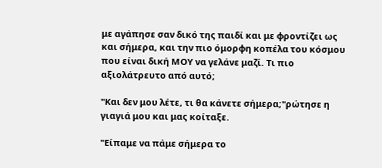με αγάπησε σαν δικό της παιδί και με φροντίζει ως και σήμερα, και την πιο όμορφη κοπέλα του κόσμου που είναι δική ΜΟΥ να γελάνε μαζί. Τι πιο αξιολάτρευτο από αυτό;

"Και δεν μου λέτε, τι θα κάνετε σήμερα;"ρώτησε η γιαγιά μου και μας κοίταξε.

"Είπαμε να πάμε σήμερα το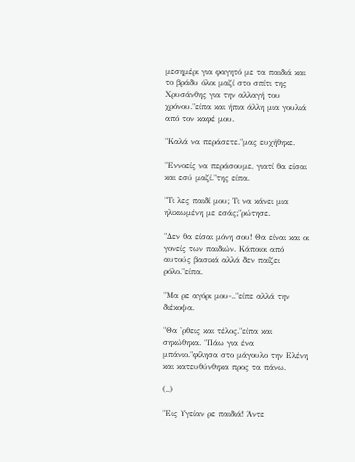μεσημέρι για φαγητό με τα παιδιά και το βράδυ όλοι μαζί στο σπίτι της Χρυσάνθης για την αλλαγή του χρόνου."είπα και ήπια άλλη μια γουλιά από τον καφέ μου.

"Καλά να περάσετε."μας ευχήθηκε.

"Εννοείς να περάσουμε, γιατί θα είσαι και εσύ μαζί."της είπα.

"Τι λες παιδί μου; Τι να κάνει μια ηλικιωμένη με εσάς;"ρώτησε.

"Δεν θα είσαι μόνη σου! Θα είναι και οι γονείς των παιδιών. Κάποιοι από αυτούς βασικά αλλά δεν παίζει ρόλο."είπα.

"Μα ρε αγόρι μου-.."είπε αλλά την διέκοψα.

"Θα 'ρθεις και τέλος."είπα και σηκώθηκα. "Πάω για ένα μπάνιο."φίλησα στο μάγουλο την Ελένη και κατευθύνθηκα προς τα πάνω.

(..)

"Εις Υγείαν ρε παιδιά! Άντε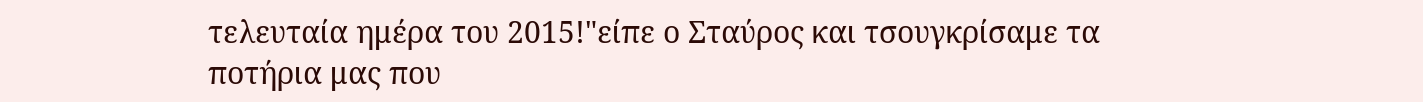τελευταία ημέρα του 2015!"είπε ο Σταύρος και τσουγκρίσαμε τα ποτήρια μας που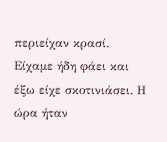περιείχαν κρασί. Είχαμε ήδη φάει και έξω είχε σκοτινιάσει. Η ώρα ήταν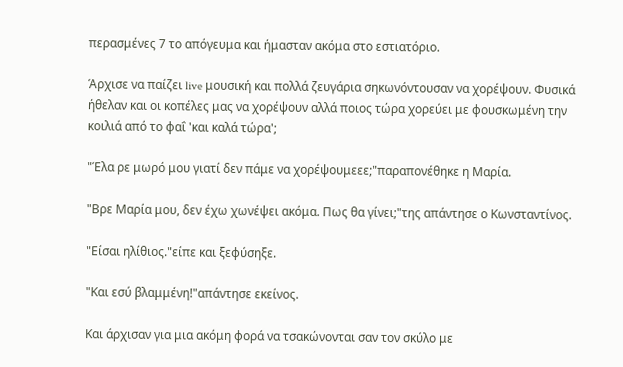περασμένες 7 το απόγευμα και ήμασταν ακόμα στο εστιατόριο.

Άρχισε να παίζει live μουσική και πολλά ζευγάρια σηκωνόντουσαν να χορέψουν. Φυσικά ήθελαν και οι κοπέλες μας να χορέψουν αλλά ποιος τώρα χορεύει με φουσκωμένη την κοιλιά από το φαΐ 'και καλά τώρα';

"Έλα ρε μωρό μου γιατί δεν πάμε να χορέψουμεεε;"παραπονέθηκε η Μαρία.

"Βρε Μαρία μου, δεν έχω χωνέψει ακόμα. Πως θα γίνει;"της απάντησε ο Κωνσταντίνος.

"Είσαι ηλίθιος."είπε και ξεφύσηξε.

"Και εσύ βλαμμένη!"απάντησε εκείνος.

Και άρχισαν για μια ακόμη φορά να τσακώνονται σαν τον σκύλο με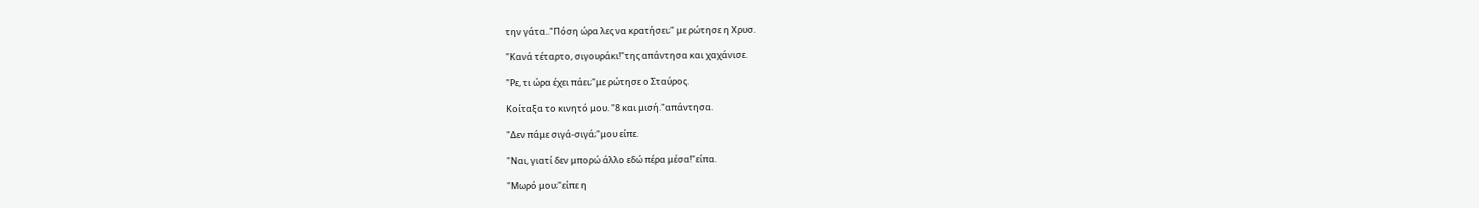την γάτα.."Πόση ώρα λες να κρατήσει;" με ρώτησε η Χρυσ.

"Κανά τέταρτο, σιγουράκι!"της απάντησα και χαχάνισε.

"Ρε, τι ώρα έχει πάει;"με ρώτησε ο Σταύρος.

Κοίταξα το κινητό μου. "8 και μισή."απάντησα.

"Δεν πάμε σιγά-σιγά;"μου είπε.

"Ναι, γιατί δεν μπορώ άλλο εδώ πέρα μέσα!"είπα.

"Μωρό μου;"είπε η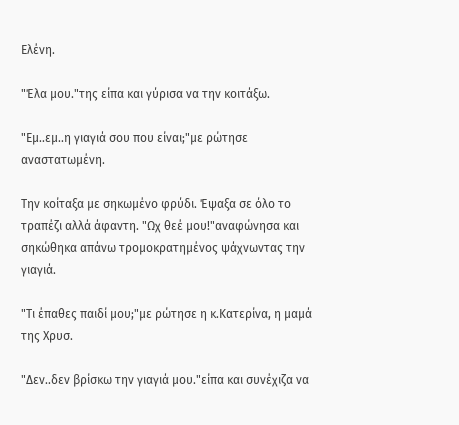Ελένη.

"Έλα μου."της είπα και γύρισα να την κοιτάξω.

"Εμ..εμ..η γιαγιά σου που είναι;"με ρώτησε αναστατωμένη.

Την κοίταξα με σηκωμένο φρύδι. Έψαξα σε όλο το τραπέζι αλλά άφαντη. "Ωχ θεέ μου!"αναφώνησα και σηκώθηκα απάνω τρομοκρατημένος ψάχνωντας την γιαγιά.

"Τι έπαθες παιδί μου;"με ρώτησε η κ.Κατερίνα, η μαμά της Χρυσ.

"Δεν..δεν βρίσκω την γιαγιά μου."είπα και συνέχιζα να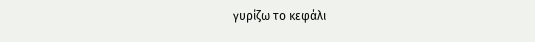γυρίζω το κεφάλι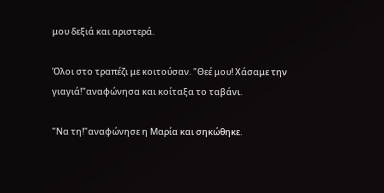μου δεξιά και αριστερά.

Όλοι στο τραπέζι με κοιτούσαν. "Θεέ μου! Χάσαμε την γιαγιά!"αναφώνησα και κοίταξα το ταβάνι.

"Να τη!"αναφώνησε η Μαρία και σηκώθηκε.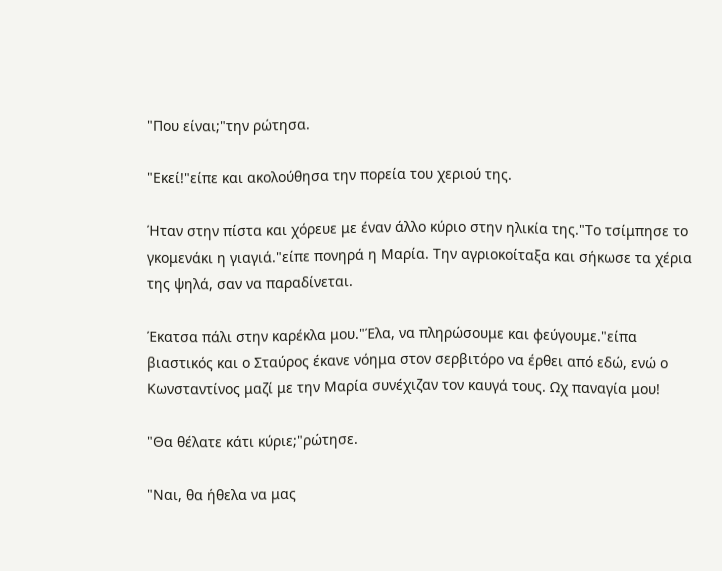"Που είναι;"την ρώτησα.

"Εκεί!"είπε και ακολούθησα την πορεία του χεριού της.

Ήταν στην πίστα και χόρευε με έναν άλλο κύριο στην ηλικία της."Το τσίμπησε το γκομενάκι η γιαγιά."είπε πονηρά η Μαρία. Την αγριοκοίταξα και σήκωσε τα χέρια της ψηλά, σαν να παραδίνεται.

Έκατσα πάλι στην καρέκλα μου."Έλα, να πληρώσουμε και φεύγουμε."είπα βιαστικός και ο Σταύρος έκανε νόημα στον σερβιτόρο να έρθει από εδώ, ενώ ο Κωνσταντίνος μαζί με την Μαρία συνέχιζαν τον καυγά τους. Ωχ παναγία μου!

"Θα θέλατε κάτι κύριε;"ρώτησε.

"Ναι, θα ήθελα να μας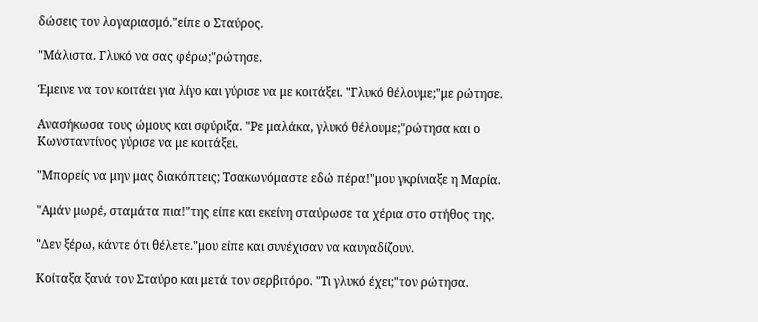δώσεις τον λογαριασμό."είπε ο Σταύρος.

"Μάλιστα. Γλυκό να σας φέρω;"ρώτησε.

Έμεινε να τον κοιτάει για λίγο και γύρισε να με κοιτάξει. "Γλυκό θέλουμε;"με ρώτησε.

Ανασήκωσα τους ώμους και σφύριξα. "Ρε μαλάκα, γλυκό θέλουμε;"ρώτησα και ο Κωνσταντίνος γύρισε να με κοιτάξει.

"Μπορείς να μην μας διακόπτεις; Τσακωνόμαστε εδώ πέρα!"μου γκρίνιαξε η Μαρία.

"Αμάν μωρέ, σταμάτα πια!"της είπε και εκείνη σταύρωσε τα χέρια στο στήθος της.

"Δεν ξέρω, κάντε ότι θέλετε."μου είπε και συνέχισαν να καυγαδίζουν.

Κοίταξα ξανά τον Σταύρο και μετά τον σερβιτόρο. "Τι γλυκό έχει;"τον ρώτησα.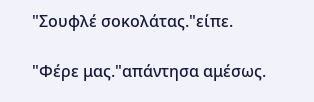"Σουφλέ σοκολάτας."είπε.

"Φέρε μας."απάντησα αμέσως.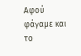Αφού φάγαμε και το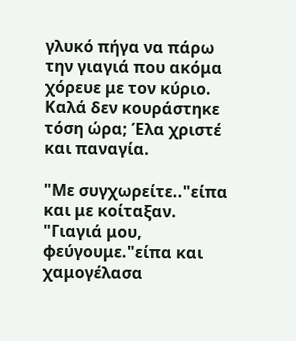γλυκό πήγα να πάρω την γιαγιά που ακόμα χόρευε με τον κύριο. Καλά δεν κουράστηκε τόση ώρα; Έλα χριστέ και παναγία.

"Με συγχωρείτε.."είπα και με κοίταξαν. "Γιαγιά μου, φεύγουμε."είπα και χαμογέλασα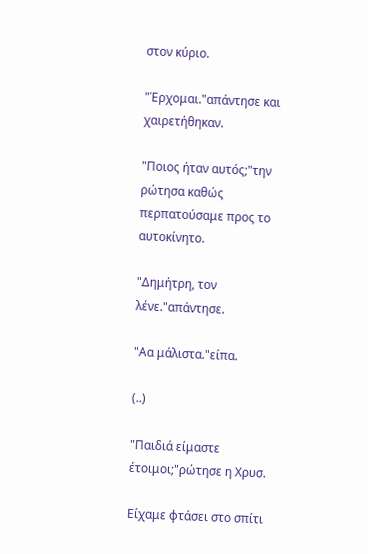στον κύριο.

"Έρχομαι."απάντησε και χαιρετήθηκαν.

"Ποιος ήταν αυτός;"την ρώτησα καθώς περπατούσαμε προς το αυτοκίνητο.

"Δημήτρη, τον λένε."απάντησε.

"Αα μάλιστα."είπα.

(..)

"Παιδιά είμαστε έτοιμοι;"ρώτησε η Χρυσ.

Είχαμε φτάσει στο σπίτι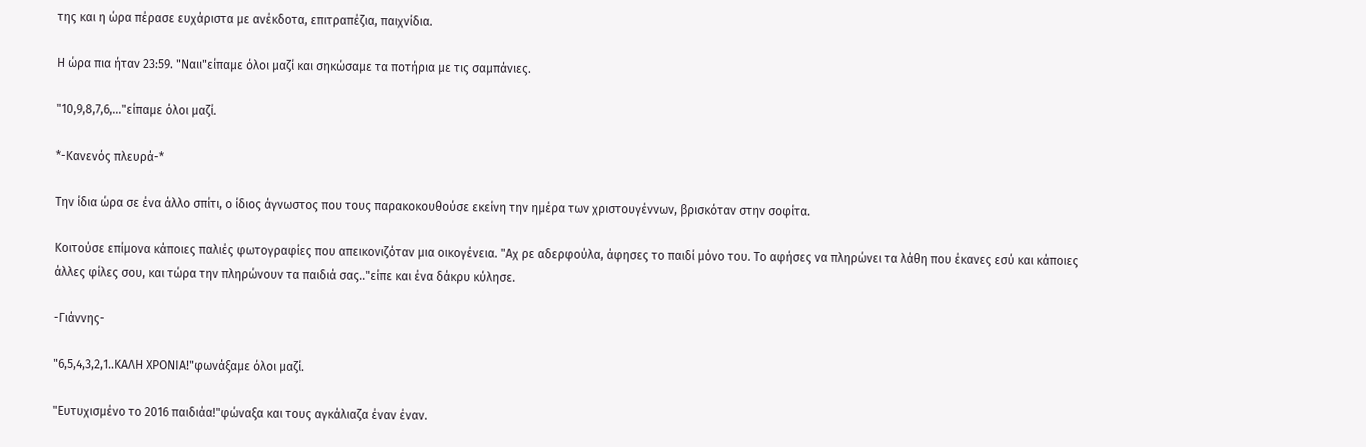της και η ώρα πέρασε ευχάριστα με ανέκδοτα, επιτραπέζια, παιχνίδια.

Η ώρα πια ήταν 23:59. "Ναιι"είπαμε όλοι μαζί και σηκώσαμε τα ποτήρια με τις σαμπάνιες.

"10,9,8,7,6,..."είπαμε όλοι μαζί.

*-Κανενός πλευρά-*

Την ίδια ώρα σε ένα άλλο σπίτι, ο ίδιος άγνωστος που τους παρακοκουθούσε εκείνη την ημέρα των χριστουγέννων, βρισκόταν στην σοφίτα.

Κοιτούσε επίμονα κάποιες παλιές φωτογραφίες που απεικονιζόταν μια οικογένεια. "Αχ ρε αδερφούλα, άφησες το παιδί μόνο του. Το αφήσες να πληρώνει τα λάθη που έκανες εσύ και κάποιες άλλες φίλες σου, και τώρα την πληρώνουν τα παιδιά σας.."είπε και ένα δάκρυ κύλησε.

-Γιάννης-

"6,5,4,3,2,1..ΚΑΛΗ ΧΡΟΝΙΑ!"φωνάξαμε όλοι μαζί.

"Ευτυχισμένο το 2016 παιδιάα!"φώναξα και τους αγκάλιαζα έναν έναν.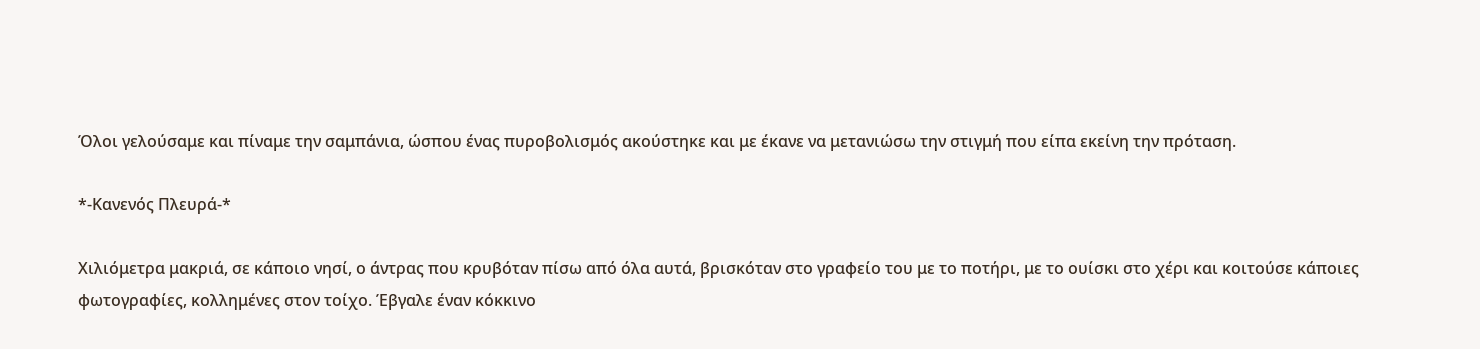Όλοι γελούσαμε και πίναμε την σαμπάνια, ώσπου ένας πυροβολισμός ακούστηκε και με έκανε να μετανιώσω την στιγμή που είπα εκείνη την πρόταση.

*-Κανενός Πλευρά-*

Χιλιόμετρα μακριά, σε κάποιο νησί, ο άντρας που κρυβόταν πίσω από όλα αυτά, βρισκόταν στο γραφείο του με το ποτήρι, με το ουίσκι στο χέρι και κοιτούσε κάποιες φωτογραφίες, κολλημένες στον τοίχο. Έβγαλε έναν κόκκινο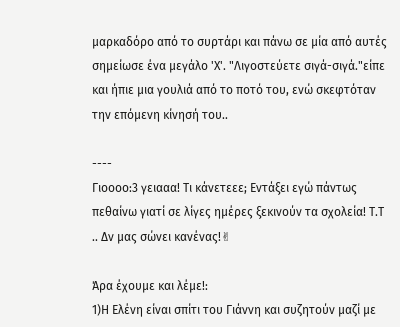μαρκαδόρο από το συρτάρι και πάνω σε μία από αυτές σημείωσε ένα μεγάλο 'Χ'. "Λιγοστεύετε σιγά-σιγά."είπε και ήπιε μια γουλιά από το ποτό του, ενώ σκεφτόταν την επόμενη κίνησή του..

----
Γιοοοο:3 γειααα! Τι κάνετεεε; Εντάξει εγώ πάντως πεθαίνω γιατί σε λίγες ημέρες ξεκινούν τα σχολεία! Τ.Τ .. Δν μας σώνει κανένας!✌

Άρα έχουμε και λέμε!:
1)Η Ελένη είναι σπίτι του Γιάννη και συζητούν μαζί με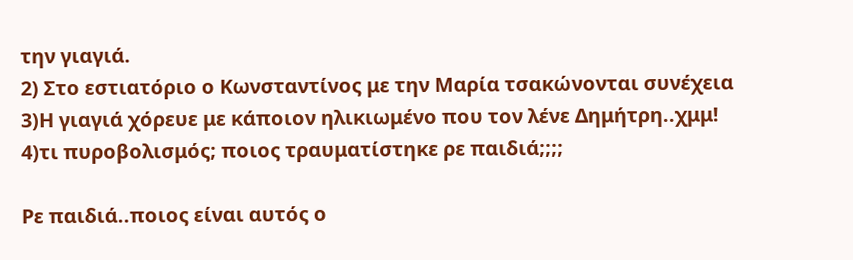την γιαγιά.
2) Στο εστιατόριο ο Κωνσταντίνος με την Μαρία τσακώνονται συνέχεια
3)Η γιαγιά χόρευε με κάποιον ηλικιωμένο που τον λένε Δημήτρη..χμμ!
4)τι πυροβολισμός; ποιος τραυματίστηκε ρε παιδιά;;;;

Ρε παιδιά..ποιος είναι αυτός ο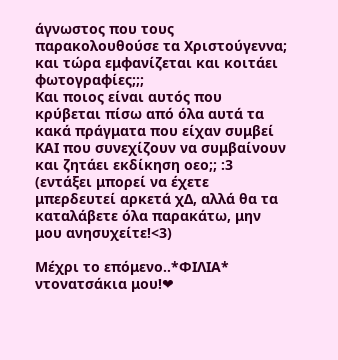άγνωστος που τους παρακολουθούσε τα Χριστούγεννα; και τώρα εμφανίζεται και κοιτάει φωτογραφίες;;;
Και ποιος είναι αυτός που κρύβεται πίσω από όλα αυτά τα κακά πράγματα που είχαν συμβεί ΚΑΙ που συνεχίζουν να συμβαίνουν και ζητάει εκδίκηση οεο;; :3 (εντάξει μπορεί να έχετε μπερδευτεί αρκετά χΔ, αλλά θα τα καταλάβετε όλα παρακάτω, μην μου ανησυχείτε!<3)

Μέχρι το επόμενο..*ΦΙΛΙΑ* ντονατσάκια μου!❤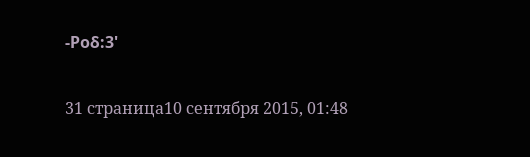-Ροδ:3'

31 страница10 сентября 2015, 01:48